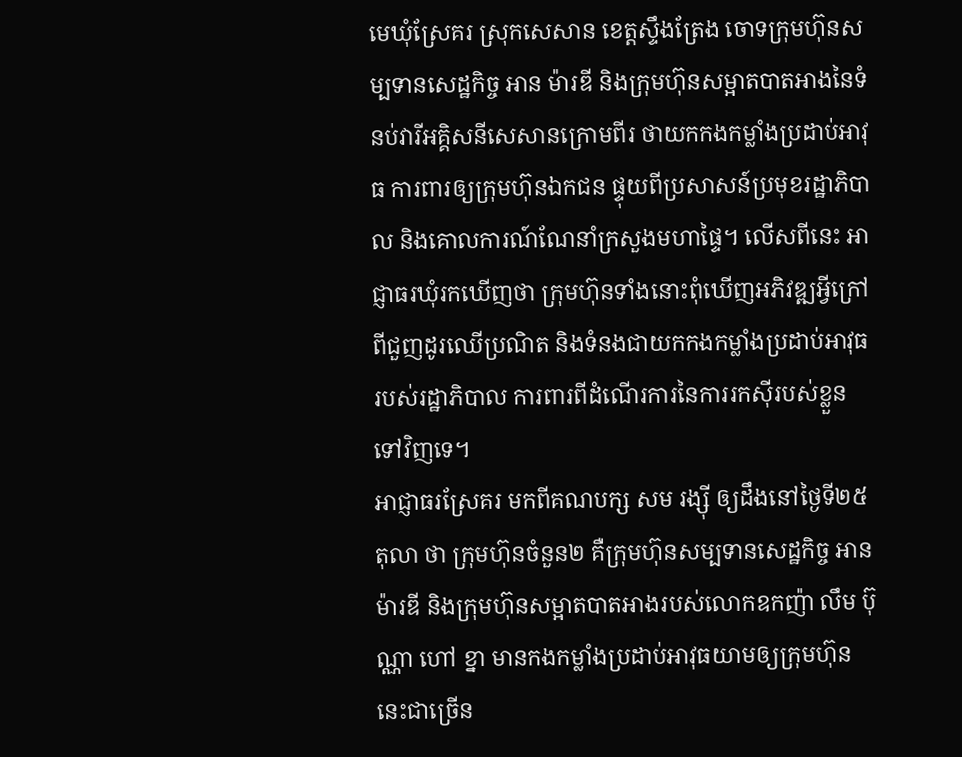មេឃុំស្រែគរ ស្រុកសេសាន ខេត្តស្ទឹងត្រែង ចោទក្រុមហ៊ុនសម្បទានសេដ្ឋកិច្ច អាន ម៉ារឌី និងក្រុមហ៊ុនសម្អាតបាតអាងនៃទំនប់វារីអគ្គិសនីសេសានក្រោមពីរ ថាយកកងកម្លាំងប្រដាប់អាវុធ ការពារឲ្យក្រុមហ៊ុនឯកជន ផ្ទុយពីប្រសាសន៍ប្រមុខរដ្ឋាភិបាល និងគោលការណ៍ណែនាំក្រសួងមហាផ្ទៃ។ លើសពីនេះ អាជ្ញាធរឃុំរកឃើញថា ក្រុមហ៊ុនទាំងនោះពុំឃើញអភិវឌ្ឍអ្វីក្រៅពីជួញដូរឈើប្រណិត និងទំនងជាយកកងកម្លាំងប្រដាប់អាវុធរបស់រដ្ឋាភិបាល ការពារពីដំណើរការនៃការរកស៊ីរបស់ខ្លួនទៅវិញទេ។
អាជ្ញាធរស្រែគរ មកពីគណបក្ស សម រង្ស៊ី ឲ្យដឹងនៅថ្ងៃទី២៥ តុលា ថា ក្រុមហ៊ុនចំនួន២ គឺក្រុមហ៊ុនសម្បទានសេដ្ឋកិច្ច អាន ម៉ារឌី និងក្រុមហ៊ុនសម្អាតបាតអាងរបស់លោកឧកញ៉ា លឹម ប៊ុណ្ណា ហៅ ខ្នា មានកងកម្លាំងប្រដាប់អាវុធយាមឲ្យក្រុមហ៊ុននេះជាច្រើន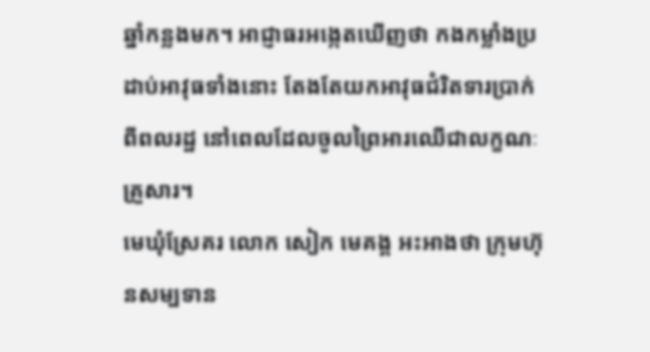ឆ្នាំកន្លងមក។ អាជ្ញាធរអង្កេតឃើញថា កងកម្លាំងប្រដាប់អាវុធទាំងនោះ តែងតែយកអាវុធជំរិតទារប្រាក់ពីពលរដ្ឋ នៅពេលដែលចូលព្រៃអារឈើជាលក្ខណៈគ្រួសារ។
មេឃុំស្រែគរ លោក សៀក មេគង្គ អះអាងថា ក្រុមហ៊ុនសម្បទាន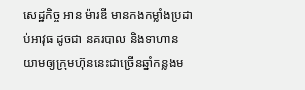សេដ្ឋកិច្ច អាន ម៉ារឌី មានកងកម្លាំងប្រដាប់អាវុធ ដូចជា នគរបាល និងទាហាន យាមឲ្យក្រុមហ៊ុននេះជាច្រើនឆ្នាំកន្លងម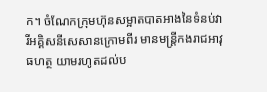ក។ ចំណែកក្រុមហ៊ុនសម្អាតបាតអាងនៃទំនប់វារីអគ្គិសនីសេសានក្រោមពីរ មានមន្ត្រីកងរាជអាវុធហត្ថ យាមរហូតដល់ប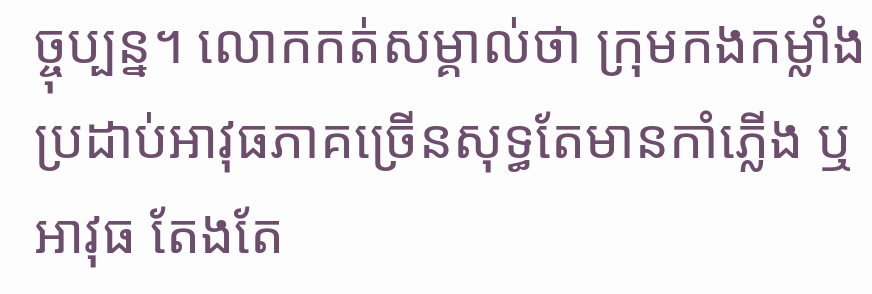ច្ចុប្បន្ន។ លោកកត់សម្គាល់ថា ក្រុមកងកម្លាំងប្រដាប់អាវុធភាគច្រើនសុទ្ធតែមានកាំភ្លើង ឬអាវុធ តែងតែ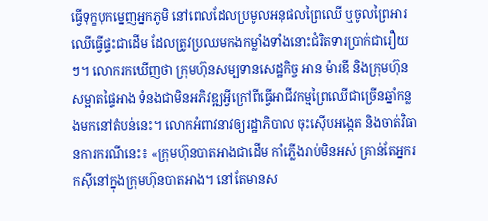ធ្វើទុក្ខបុកម្នេញអ្នកភូមិ នៅពេលដែលប្រមូលអនុផលព្រៃឈើ ឬចូលព្រៃអារឈើធ្វើផ្ទះជាដើម ដែលត្រូវប្រឈមកងកម្លាំងទាំងនោះជំរិតទារប្រាក់ជារឿយៗ។ លោករកឃើញថា ក្រុមហ៊ុនសម្បទានសេដ្ឋកិច្ច អាន ម៉ារឌី និងក្រុមហ៊ុនសម្អាតផ្ទៃអាង ទំនងជាមិនអភិវឌ្ឍអ្វីក្រៅពីធ្វើអាជីវកម្មព្រៃឈើជាច្រើនឆ្នាំកន្លងមកនៅតំបន់នេះ។ លោកអំពាវនាវឲ្យរដ្ឋាភិបាល ចុះស៊ើបអង្កេត និងចាត់វិធានការករណីនេះ៖ «ក្រុមហ៊ុនបាតអាងជាដើម កាំភ្លើងរាប់មិនអស់ គ្រាន់តែអ្នករកស៊ីនៅក្នុងក្រុមហ៊ុនបាតអាង។ នៅតែមានស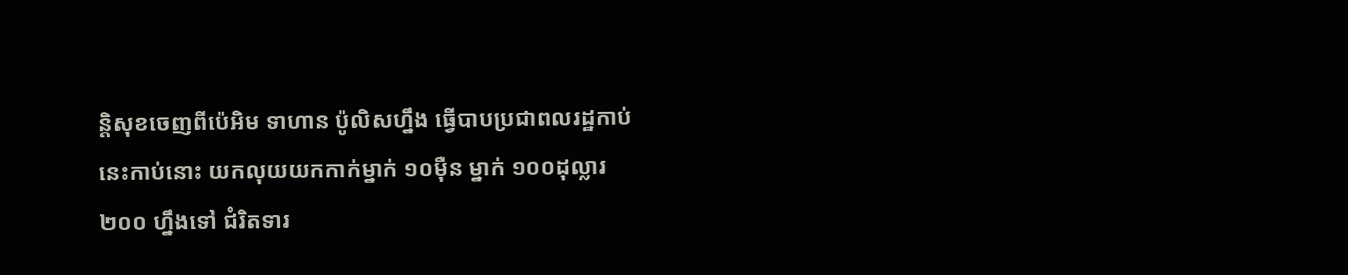ន្តិសុខចេញពីប៉េអិម ទាហាន ប៉ូលិសហ្នឹង ធ្វើបាបប្រជាពលរដ្ឋកាប់នេះកាប់នោះ យកលុយយកកាក់ម្នាក់ ១០ម៉ឺន ម្នាក់ ១០០ដុល្លារ ២០០ ហ្នឹងទៅ ជំរិតទារ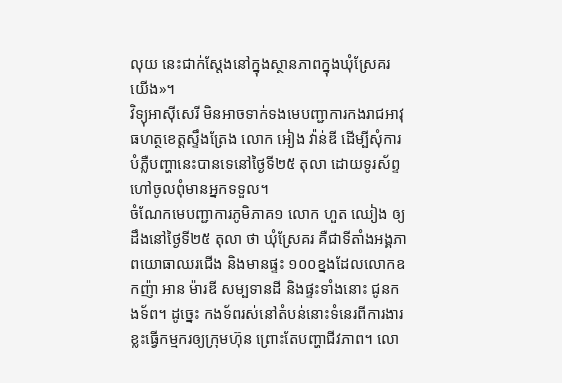លុយ នេះជាក់ស្តែងនៅក្នុងស្ថានភាពក្នុងឃុំស្រែគរ យើង»។
វិទ្យុអាស៊ីសេរី មិនអាចទាក់ទងមេបញ្ជាការកងរាជអាវុធហត្ថខេត្តស្ទឹងត្រែង លោក អៀង វ៉ាន់ឌី ដើម្បីសុំការបំភ្លឺបញ្ហានេះបានទេនៅថ្ងៃទី២៥ តុលា ដោយទូរស័ព្ទហៅចូលពុំមានអ្នកទទួល។
ចំណែកមេបញ្ជាការភូមិភាគ១ លោក ហួត ឈៀង ឲ្យដឹងនៅថ្ងៃទី២៥ តុលា ថា ឃុំស្រែគរ គឺជាទីតាំងអង្គភាពយោធាឈរជើង និងមានផ្ទះ ១០០ខ្នងដែលលោកឧកញ៉ា អាន ម៉ារឌី សម្បទានដី និងផ្ទះទាំងនោះ ជូនកងទ័ព។ ដូច្នេះ កងទ័ពរស់នៅតំបន់នោះទំនេរពីការងារ ខ្លះធ្វើកម្មករឲ្យក្រុមហ៊ុន ព្រោះតែបញ្ហាជីវភាព។ លោ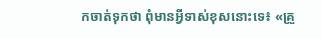កចាត់ទុកថា ពុំមានអ្វីទាស់ខុសនោះទេ៖ «គ្រួ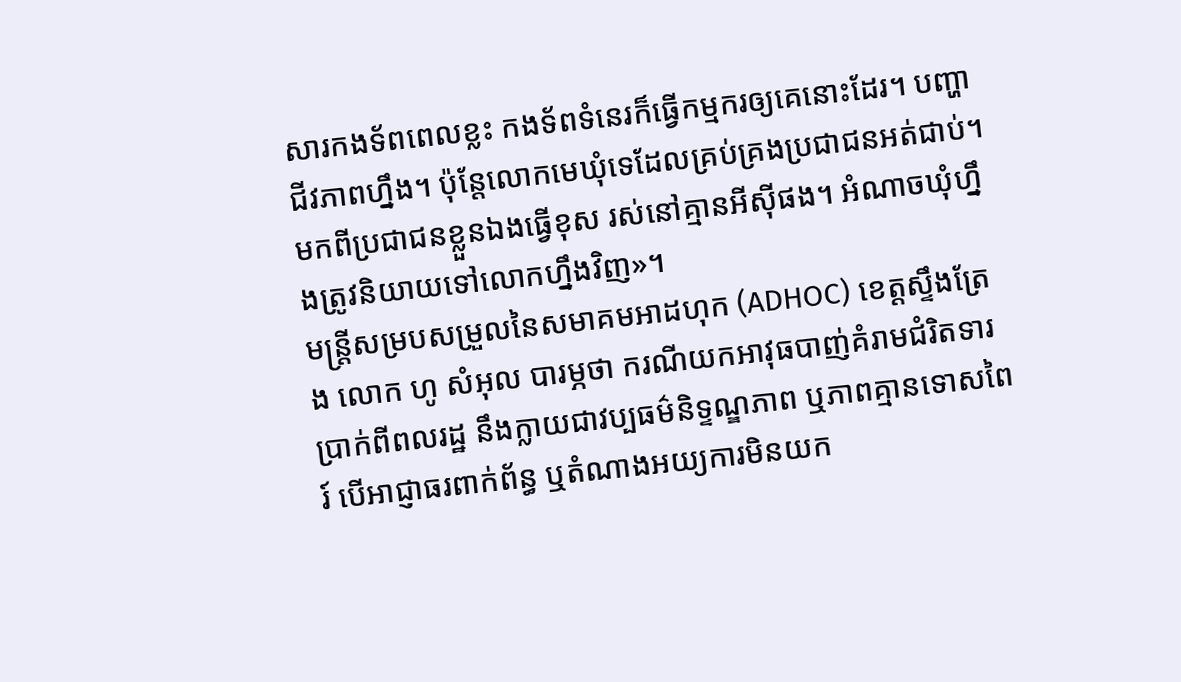សារកងទ័ពពេលខ្លះ កងទ័ពទំនេរក៏ធ្វើកម្មករឲ្យគេនោះដែរ។ បញ្ហាជីវភាពហ្នឹង។ ប៉ុន្តែលោកមេឃុំទេដែលគ្រប់គ្រងប្រជាជនអត់ជាប់។ មកពីប្រជាជនខ្លួនឯងធ្វើខុស រស់នៅគ្មានអីស៊ីផង។ អំណាចឃុំហ្នឹងត្រូវនិយាយទៅលោកហ្នឹងវិញ»។
មន្ត្រីសម្របសម្រួលនៃសមាគមអាដហុក (ADHOC) ខេត្តស្ទឹងត្រែង លោក ហូ សំអុល បារម្ភថា ករណីយកអាវុធបាញ់គំរាមជំរិតទារប្រាក់ពីពលរដ្ឋ នឹងក្លាយជាវប្បធម៌និទ្ទណ្ឌភាព ឬភាពគ្មានទោសពៃរ៍ បើអាជ្ញាធរពាក់ព័ន្ធ ឬតំណាងអយ្យការមិនយក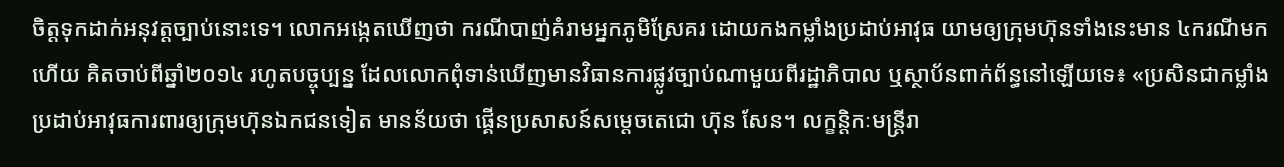ចិត្តទុកដាក់អនុវត្តច្បាប់នោះទេ។ លោកអង្កេតឃើញថា ករណីបាញ់គំរាមអ្នកភូមិស្រែគរ ដោយកងកម្លាំងប្រដាប់អាវុធ យាមឲ្យក្រុមហ៊ុនទាំងនេះមាន ៤ករណីមកហើយ គិតចាប់ពីឆ្នាំ២០១៤ រហូតបច្ចុប្បន្ន ដែលលោកពុំទាន់ឃើញមានវិធានការផ្លូវច្បាប់ណាមួយពីរដ្ឋាភិបាល ឬស្ថាប័នពាក់ព័ន្ធនៅឡើយទេ៖ «ប្រសិនជាកម្លាំងប្រដាប់អាវុធការពារឲ្យក្រុមហ៊ុនឯកជនទៀត មានន័យថា ផ្គើនប្រសាសន៍សម្ដេចតេជោ ហ៊ុន សែន។ លក្ខន្តិកៈមន្ត្រីរា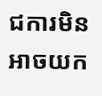ជការមិនអាចយក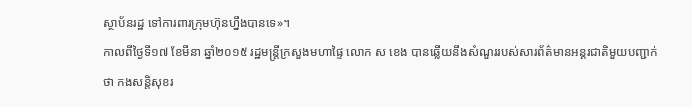ស្ថាប័នរដ្ឋ ទៅការពារក្រុមហ៊ុនហ្នឹងបានទេ»។
កាលពីថ្ងៃទី១៧ ខែមីនា ឆ្នាំ២០១៥ រដ្ឋមន្ត្រីក្រសួងមហាផ្ទៃ លោក ស ខេង បានឆ្លើយនឹងសំណួររបស់សារព័ត៌មានអន្តរជាតិមួយបញ្ជាក់ថា កងសន្តិសុខរ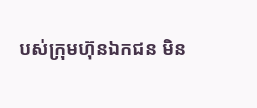បស់ក្រុមហ៊ុនឯកជន មិន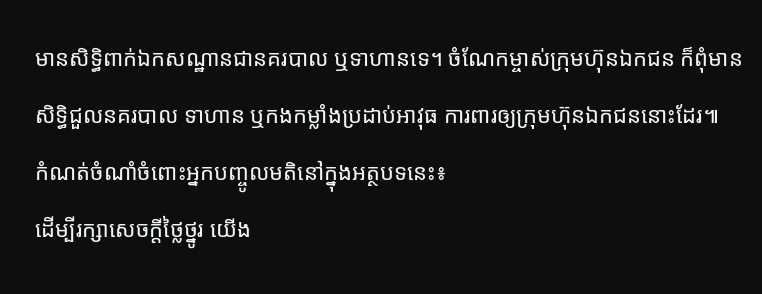មានសិទ្ធិពាក់ឯកសណ្ឋានជានគរបាល ឬទាហានទេ។ ចំណែកម្ចាស់ក្រុមហ៊ុនឯកជន ក៏ពុំមានសិទ្ធិជួលនគរបាល ទាហាន ឬកងកម្លាំងប្រដាប់អាវុធ ការពារឲ្យក្រុមហ៊ុនឯកជននោះដែរ៕
កំណត់ចំណាំចំពោះអ្នកបញ្ចូលមតិនៅក្នុងអត្ថបទនេះ៖
ដើម្បីរក្សាសេចក្ដីថ្លៃថ្នូរ យើង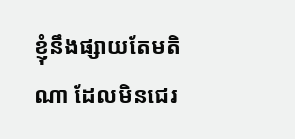ខ្ញុំនឹងផ្សាយតែមតិណា ដែលមិនជេរ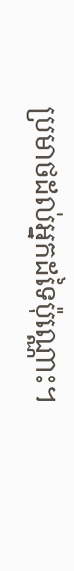ប្រមាថដល់អ្នកដទៃប៉ុណ្ណោះ។